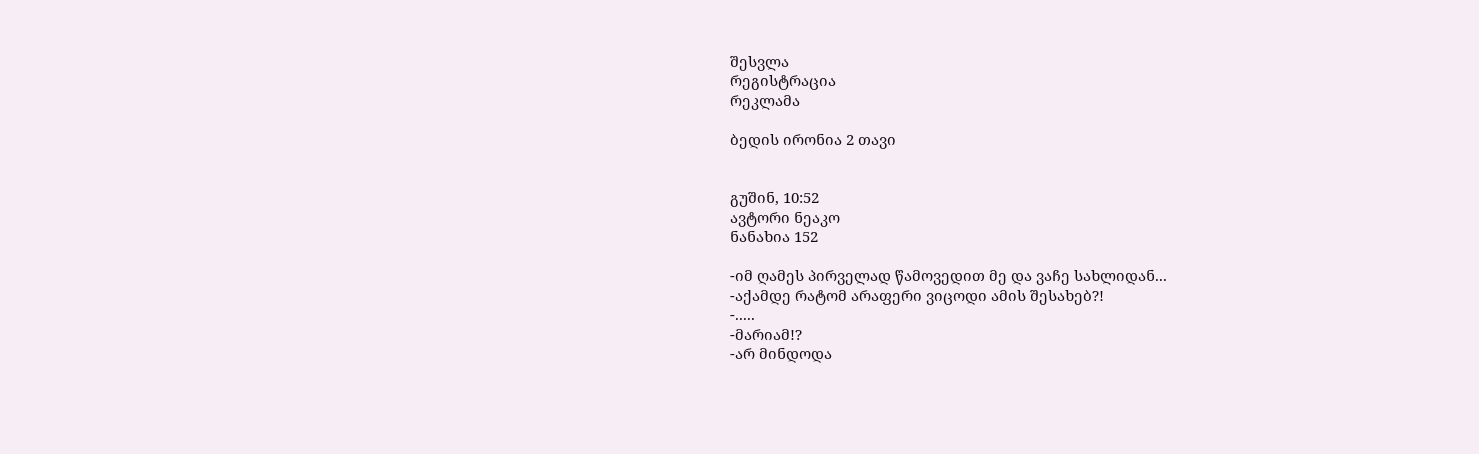შესვლა
რეგისტრაცია
რეკლამა

ბედის ირონია 2 თავი


გუშინ, 10:52
ავტორი ნეაკო
ნანახია 152

-იმ ღამეს პირველად წამოვედით მე და ვაჩე სახლიდან...
-აქამდე რატომ არაფერი ვიცოდი ამის შესახებ?!
-.....
-მარიამ!?
-არ მინდოდა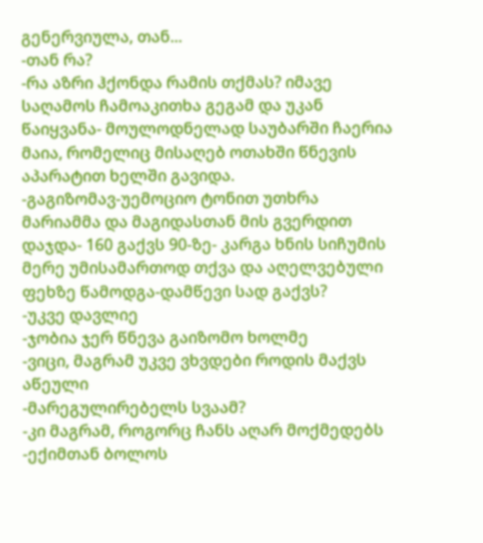გენერვიულა, თან...
-თან რა?
-რა აზრი ჰქონდა რამის თქმას? იმავე საღამოს ჩამოაკითხა გეგამ და უკან წაიყვანა- მოულოდნელად საუბარში ჩაერია მაია, რომელიც მისაღებ ოთახში წნევის აპარატით ხელში გავიდა.
-გაგიზომავ-უემოციო ტონით უთხრა მარიამმა და მაგიდასთან მის გვერდით დაჯდა- 160 გაქვს 90-ზე- კარგა ხნის სიჩუმის მერე უმისამართოდ თქვა და აღელვებული ფეხზე წამოდგა-დამწევი სად გაქვს?
-უკვე დავლიე
-ჯობია ჯერ წნევა გაიზომო ხოლმე
-ვიცი, მაგრამ უკვე ვხვდები როდის მაქვს აწეული
-მარეგულირებელს სვაამ?
-კი მაგრამ, როგორც ჩანს აღარ მოქმედებს
-ექიმთან ბოლოს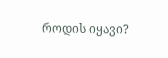როდის იყავი?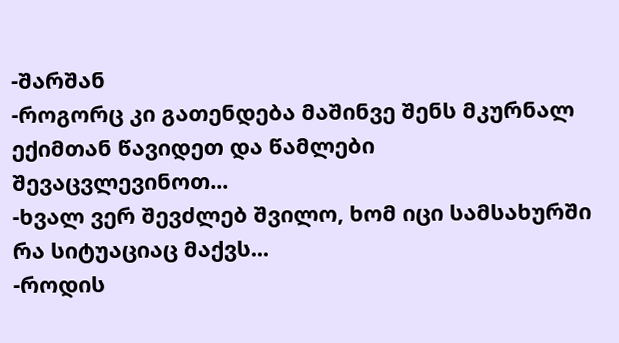-შარშან
-როგორც კი გათენდება მაშინვე შენს მკურნალ ექიმთან წავიდეთ და წამლები შევაცვლევინოთ...
-ხვალ ვერ შევძლებ შვილო, ხომ იცი სამსახურში რა სიტუაციაც მაქვს...
-როდის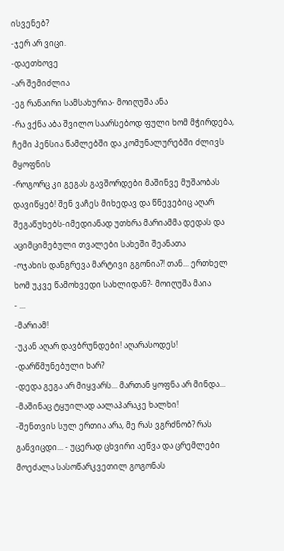ისვენებ?
-ჯერ არ ვიცი.
-დაეთხოვე
-არ შემიძლია
-ეგ რანაირი სამსახურია- მოიღუშა ანა
-რა ვქნა აბა შვილო საარსებოდ ფული ხომ მჭირდება, ჩემი პენსია წამლებში და კომუნალურებში ძლივს მყოფნის
-როგორც კი გეგას გავშორდები მაშინვე მუშაობას დავიწყებ! შენ ვაჩეს მიხედავ და წნევებიც აღარ შეგაწუხებს-იმედიანად უთხრა მარიამმა დედას და აციმციმებული თვალები სახეში შეანათა
-ოჯახის დანგრევა მარტივი გგონია?! თან... ერთხელ ხომ უკვე წამოხვედი სახლიდან?- მოიღუშა მაია
- ...
-მარიამ!
-უკან აღარ დავბრუნდები! აღარასოდეს!
-დარწმუნებული ხარ?
-დედა გეგა არ მიყვარს... მართან ყოფნა არ მინდა...
-მაშინაც ტყუილად აალაპარაკე ხალხი!
-შენთვის სულ ერთია არა, მე რას ვგრძნობ? რას განვიცდი... - უცერად ცხვირი აეწვა და ცრემლები მოეძალა სასოწარკვეთილ გოგონას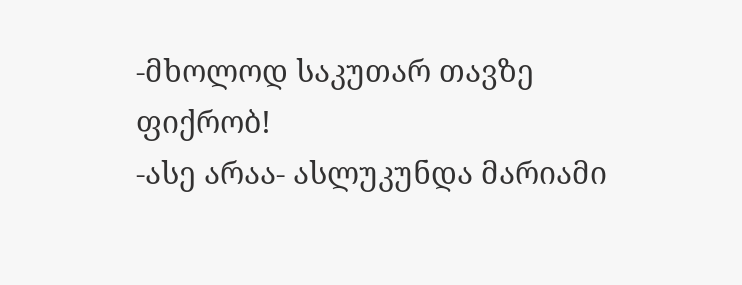-მხოლოდ საკუთარ თავზე ფიქრობ!
-ასე არაა- ასლუკუნდა მარიამი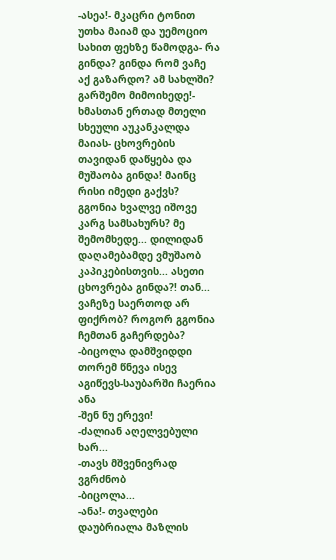-ასეა!- მკაცრი ტონით უთხა მაიამ და უემოციო სახით ფეხზე წამოდგა- რა გინდა? გინდა რომ ვაჩე აქ გაზარდო? ამ სახლში? გარშემო მიმოიხედე!- ხმასთან ერთად მთელი სხეული აუკანკალდა მაიას- ცხოვრების თავიდან დაწყება და მუშაობა გინდა! მაინც რისი იმედი გაქვს? გგონია ხვალვე იშოვე კარგ სამსახურს? მე შემომხედე... დილიდან დაღამებამდე ვმუშაობ კაპიკებისთვის... ასეთი ცხოვრება გინდა?! თან... ვაჩეზე საერთოდ არ ფიქრობ? როგორ გგონია ჩემთან გაჩერდება?
-ბიცოლა დამშვიდდი თორემ წნევა ისევ აგიწევს-საუბარში ჩაერია ანა
-შენ ნუ ერევი!
-ძალიან აღელვებული ხარ...
-თავს მშვენივრად ვგრძნობ
-ბიცოლა...
-ანა!- თვალები დაუბრიალა მაზლის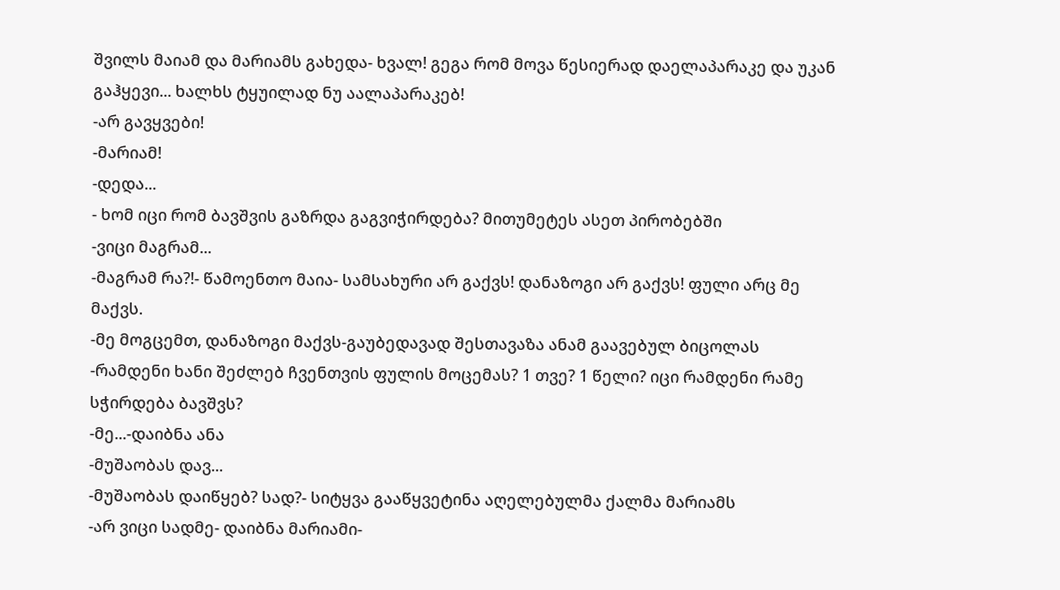შვილს მაიამ და მარიამს გახედა- ხვალ! გეგა რომ მოვა წესიერად დაელაპარაკე და უკან გაჰყევი... ხალხს ტყუილად ნუ აალაპარაკებ!
-არ გავყვები!
-მარიამ!
-დედა...
- ხომ იცი რომ ბავშვის გაზრდა გაგვიჭირდება? მითუმეტეს ასეთ პირობებში
-ვიცი მაგრამ...
-მაგრამ რა?!- წამოენთო მაია- სამსახური არ გაქვს! დანაზოგი არ გაქვს! ფული არც მე მაქვს.
-მე მოგცემთ, დანაზოგი მაქვს-გაუბედავად შესთავაზა ანამ გაავებულ ბიცოლას
-რამდენი ხანი შეძლებ ჩვენთვის ფულის მოცემას? 1 თვე? 1 წელი? იცი რამდენი რამე სჭირდება ბავშვს?
-მე...-დაიბნა ანა
-მუშაობას დავ...
-მუშაობას დაიწყებ? სად?- სიტყვა გააწყვეტინა აღელებულმა ქალმა მარიამს
-არ ვიცი სადმე- დაიბნა მარიამი-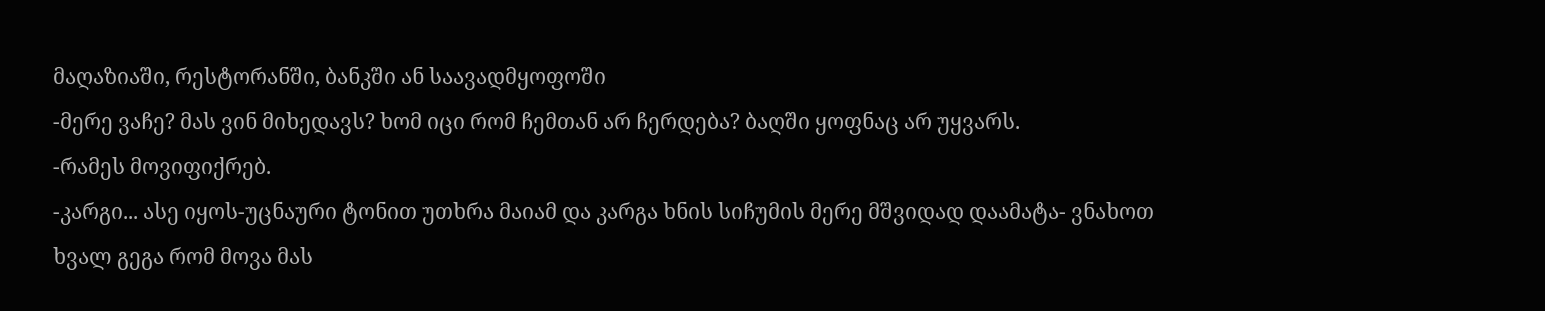მაღაზიაში, რესტორანში, ბანკში ან საავადმყოფოში
-მერე ვაჩე? მას ვინ მიხედავს? ხომ იცი რომ ჩემთან არ ჩერდება? ბაღში ყოფნაც არ უყვარს.
-რამეს მოვიფიქრებ.
-კარგი... ასე იყოს-უცნაური ტონით უთხრა მაიამ და კარგა ხნის სიჩუმის მერე მშვიდად დაამატა- ვნახოთ ხვალ გეგა რომ მოვა მას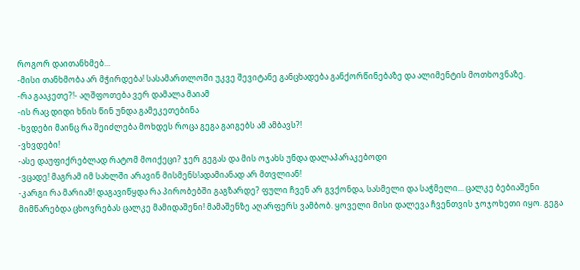როგორ დაითანხმებ...
-მისი თანხმობა არ მჭირდება! სასამართლოში უკვე შევიტანე განცხადება განქორწინებაზე და ალიმენტის მოთხოვნაზე.
-რა გააკეთე?!- აღშფოთება ვერ დამალა მაიამ
-ის რაც დიდი ხნის წინ უნდა გამეკეთებინა
-ხვდები მაინც რა შეიძლება მოხდეს როცა გეგა გაიგებს ამ ამბავს?!
-ვხვდები!
-ასე დაუფიქრებლად რატომ მოიქეცი? ჯერ გეგას და მის ოჯახს უნდა დალაპარაკებოდი
-ვცადე! მაგრამ იმ სახლში არავინ მისმენს!ადამიანად არ მთვლიან!
-კარგი რა მარიამ! დაგავიწყდა რა პირობებში გაგზარდე? ფული ჩვენ არ გვქონდა, სასმელი და საჭმელი... ცალკე ბებიაშენი მიმწარებდა ცხოვრებას ცალკე მამიდაშენი! მამაშენზე აღარფერს ვამბობ. ყოველი მისი დალევა ჩვენთვის ჯოჯოხეთი იყო. გეგა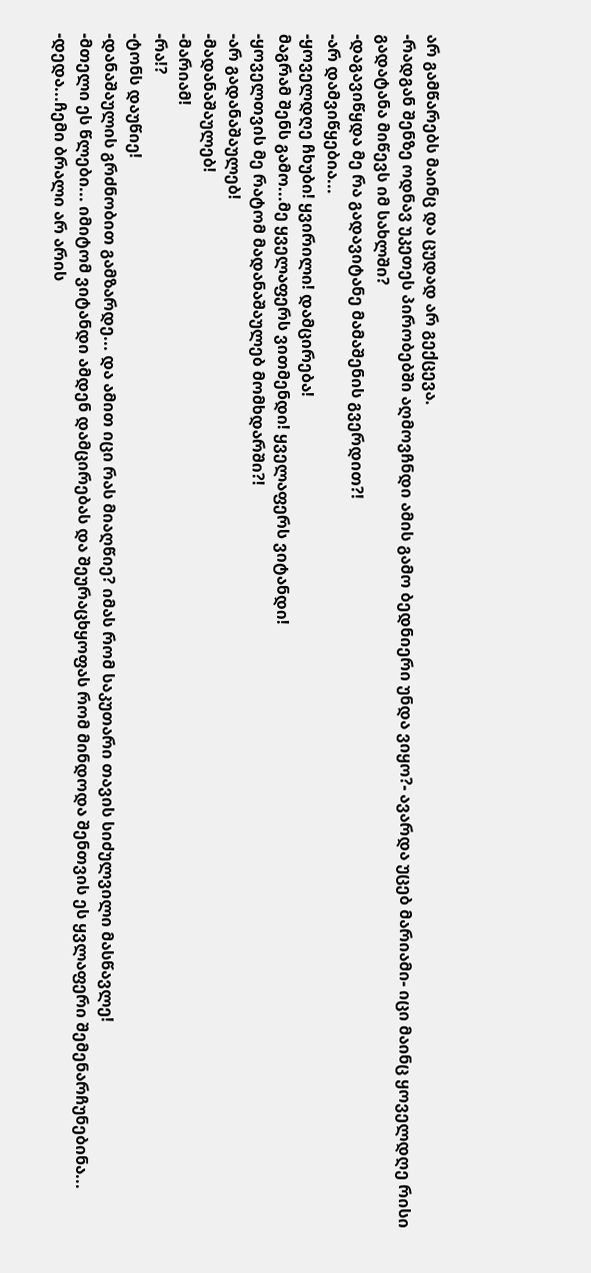არ გამწარებს მაინც და ცუდად არ გექცევა.
-რადგან შენზე ოდნავ უკეთეს პირობებში აღმოვჩნდი ამის გამო ბედნიერი უნდა ვიყო?- ავარდა უცებ მარიამი- იცი მაინც ყოველდღე რისი გადატანა მიწევს იმ სახლში?
-დაგავიწყდა მე რა გადავიტანე მამაშენის გვერდით?!
-არ დამვიწყებია...
-ყოველდღე ჩხუბი! ყვირილი! დამცირება!
მაგრამ შენს გამო...მე ყველაფერს ვითმენდი! ყველაფერს ვიტანდი!
-ყოველთვის მე რატომ მადანაშაულებ მომხდარში?!
-არ გადანაშაულებ!
-მადანაშაულებ!
-მარიამ!
-რა!?
-ტონს დაუწიე!
-დანაშაულის გრძნობით გამზარდე... და ამით იცი რას მიაღწიე? იმას რომ საკუთარი თავის სიძულვილი მასწავლე!
-მთელი ეს წლები... იმიტომ ვიტანდი ამდენ დამცირებას და შეურაცხყოფას რომ მინდოდა შენთვის ეს ყვლაფერი შემენარჩუნებინა...
-დედა...ჩემი ბრალი არ არის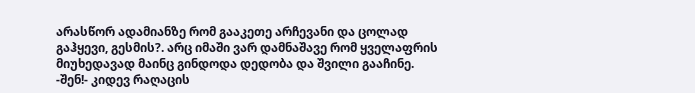არასწორ ადამიანზე რომ გააკეთე არჩევანი და ცოლად გაჰყევი, გესმის?. არც იმაში ვარ დამნაშავე რომ ყველაფრის მიუხედავად მაინც გინდოდა დედობა და შვილი გააჩინე.
-შენ!- კიდევ რაღაცის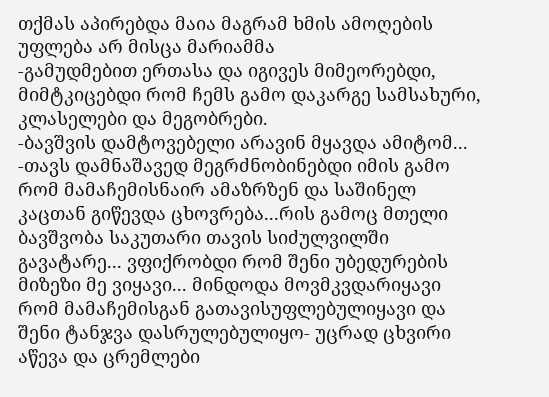თქმას აპირებდა მაია მაგრამ ხმის ამოღების უფლება არ მისცა მარიამმა
-გამუდმებით ერთასა და იგივეს მიმეორებდი, მიმტკიცებდი რომ ჩემს გამო დაკარგე სამსახური, კლასელები და მეგობრები.
-ბავშვის დამტოვებელი არავინ მყავდა ამიტომ...
-თავს დამნაშავედ მეგრძნობინებდი იმის გამო რომ მამაჩემისნაირ ამაზრზენ და საშინელ კაცთან გიწევდა ცხოვრება...რის გამოც მთელი ბავშვობა საკუთარი თავის სიძულვილში გავატარე... ვფიქრობდი რომ შენი უბედურების მიზეზი მე ვიყავი... მინდოდა მოვმკვდარიყავი რომ მამაჩემისგან გათავისუფლებულიყავი და შენი ტანჯვა დასრულებულიყო- უცრად ცხვირი აწევა და ცრემლები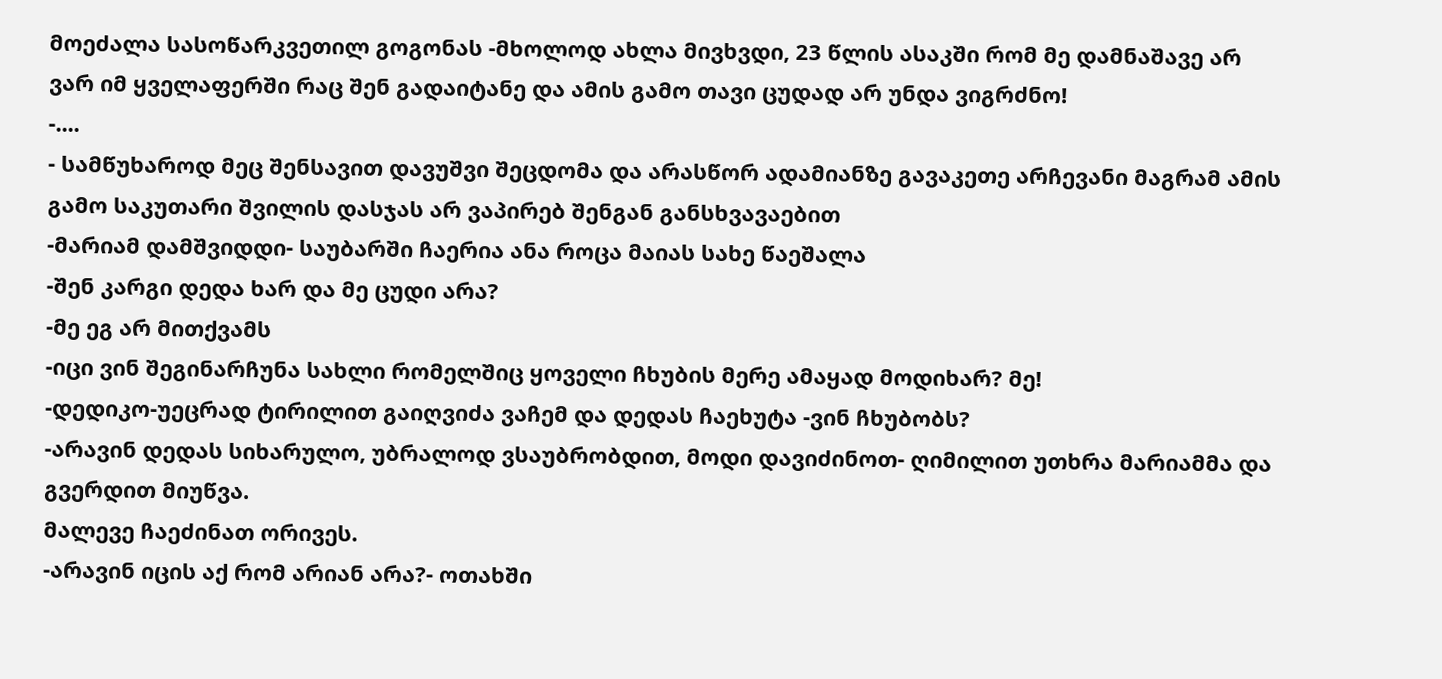მოეძალა სასოწარკვეთილ გოგონას -მხოლოდ ახლა მივხვდი, 23 წლის ასაკში რომ მე დამნაშავე არ ვარ იმ ყველაფერში რაც შენ გადაიტანე და ამის გამო თავი ცუდად არ უნდა ვიგრძნო!
-....
- სამწუხაროდ მეც შენსავით დავუშვი შეცდომა და არასწორ ადამიანზე გავაკეთე არჩევანი მაგრამ ამის გამო საკუთარი შვილის დასჯას არ ვაპირებ შენგან განსხვავაებით
-მარიამ დამშვიდდი- საუბარში ჩაერია ანა როცა მაიას სახე წაეშალა
-შენ კარგი დედა ხარ და მე ცუდი არა?
-მე ეგ არ მითქვამს
-იცი ვინ შეგინარჩუნა სახლი რომელშიც ყოველი ჩხუბის მერე ამაყად მოდიხარ? მე!
-დედიკო-უეცრად ტირილით გაიღვიძა ვაჩემ და დედას ჩაეხუტა -ვინ ჩხუბობს?
-არავინ დედას სიხარულო, უბრალოდ ვსაუბრობდით, მოდი დავიძინოთ- ღიმილით უთხრა მარიამმა და გვერდით მიუწვა.
მალევე ჩაეძინათ ორივეს.
-არავინ იცის აქ რომ არიან არა?- ოთახში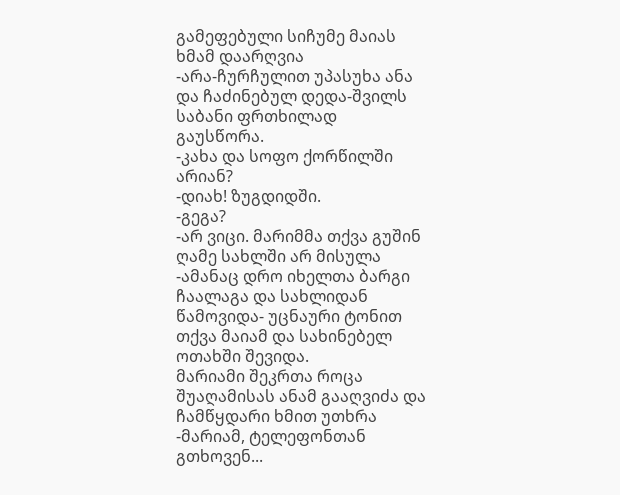გამეფებული სიჩუმე მაიას ხმამ დაარღვია
-არა-ჩურჩულით უპასუხა ანა და ჩაძინებულ დედა-შვილს საბანი ფრთხილად გაუსწორა.
-კახა და სოფო ქორწილში არიან?
-დიახ! ზუგდიდში.
-გეგა?
-არ ვიცი. მარიმმა თქვა გუშინ ღამე სახლში არ მისულა
-ამანაც დრო იხელთა ბარგი ჩაალაგა და სახლიდან წამოვიდა- უცნაური ტონით თქვა მაიამ და სახინებელ ოთახში შევიდა.
მარიამი შეკრთა როცა შუაღამისას ანამ გააღვიძა და ჩამწყდარი ხმით უთხრა
-მარიამ, ტელეფონთან გთხოვენ...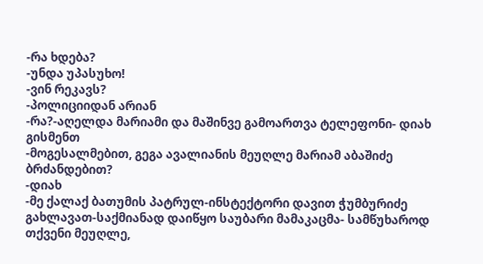-რა ხდება?
-უნდა უპასუხო!
-ვინ რეკავს?
-პოლიციიდან არიან
-რა?-აღელდა მარიამი და მაშინვე გამოართვა ტელეფონი- დიახ გისმენთ
-მოგესალმებით, გეგა ავალიანის მეუღლე მარიამ აბაშიძე ბრძანდებით?
-დიახ
-მე ქალაქ ბათუმის პატრულ-ინსტექტორი დავით ჭუმბურიძე გახლავათ-საქმიანად დაიწყო საუბარი მამაკაცმა- სამწუხაროდ თქვენი მეუღლე,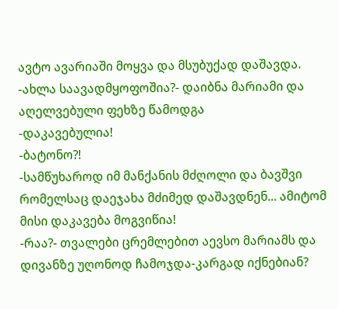ავტო ავარიაში მოყვა და მსუბუქად დაშავდა.
-ახლა საავადმყოფოშია?- დაიბნა მარიამი და აღელვებული ფეხზე წამოდგა
-დაკავებულია!
-ბატონო?!
-სამწუხაროდ იმ მანქანის მძღოლი და ბავშვი რომელსაც დაეჯახა მძიმედ დაშავდნენ... ამიტომ მისი დაკავება მოგვიწია!
-რაა?- თვალები ცრემლებით აევსო მარიამს და დივანზე უღონოდ ჩამოჯდა-კარგად იქნებიან?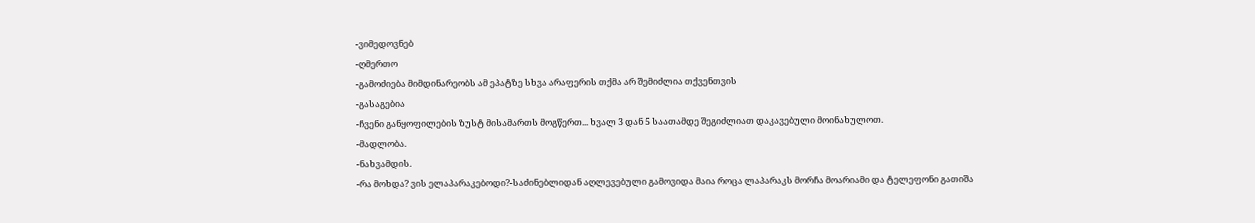-ვიმედოვნებ
-ღმერთო
-გამოძიება მიმდინარეობს ამ ეპატზე სხვა არაფერის თქმა არ შემიძლია თქვენთვის
-გასაგებია
-ჩვენი განყოფილების ზუსტ მისამართს მოგწერთ... ხვალ 3 დან 5 საათამდე შეგიძლიათ დაკავებული მოინახულოთ.
-მადლობა.
-ნახვამდის.
-რა მოხდა? ვის ელაპარაკებოდი?-საძინებლიდან აღლევებული გამოვიდა მაია როცა ლაპარაკს მორჩა მოარიამი და ტელეფონი გათიშა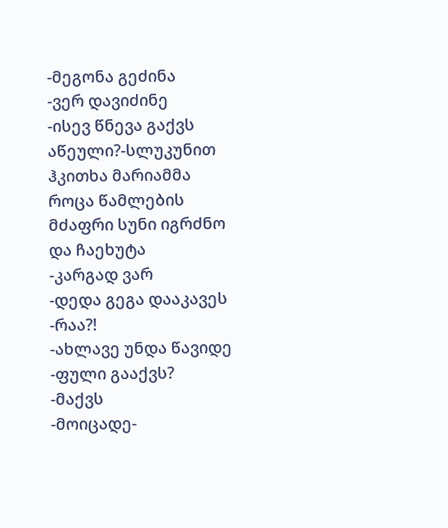-მეგონა გეძინა
-ვერ დავიძინე
-ისევ წნევა გაქვს აწეული?-სლუკუნით ჰკითხა მარიამმა როცა წამლების მძაფრი სუნი იგრძნო და ჩაეხუტა
-კარგად ვარ
-დედა გეგა დააკავეს
-რაა?!
-ახლავე უნდა წავიდე
-ფული გააქვს?
-მაქვს
-მოიცადე-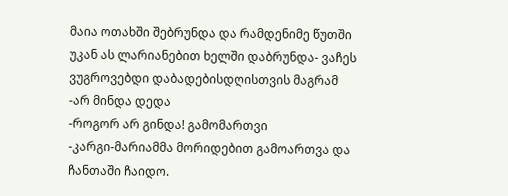მაია ოთახში შებრუნდა და რამდენიმე წუთში უკან ას ლარიანებით ხელში დაბრუნდა- ვაჩეს ვუგროვებდი დაბადებისდღისთვის მაგრამ
-არ მინდა დედა
-როგორ არ გინდა! გამომართვი
-კარგი-მარიამმა მორიდებით გამოართვა და ჩანთაში ჩაიდო.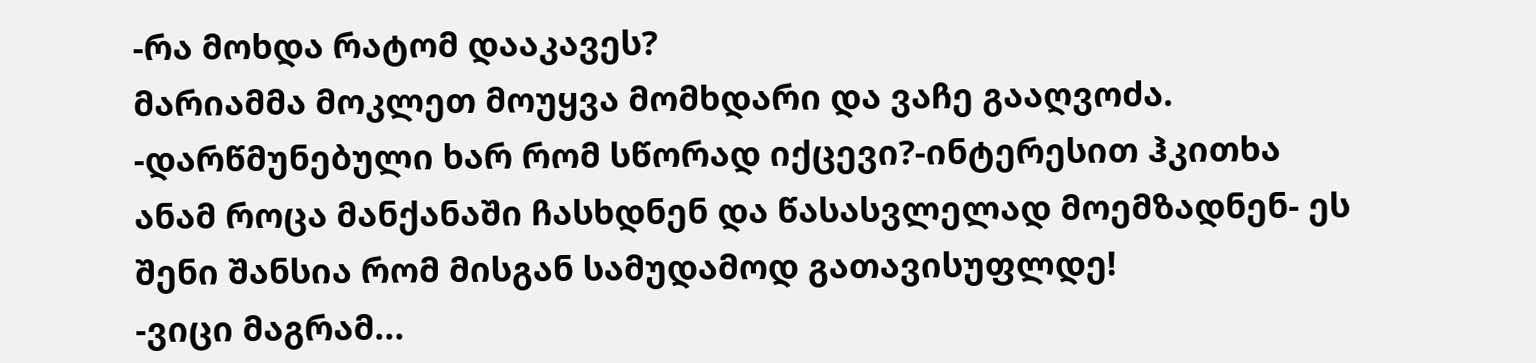-რა მოხდა რატომ დააკავეს?
მარიამმა მოკლეთ მოუყვა მომხდარი და ვაჩე გააღვოძა.
-დარწმუნებული ხარ რომ სწორად იქცევი?-ინტერესით ჰკითხა ანამ როცა მანქანაში ჩასხდნენ და წასასვლელად მოემზადნენ- ეს შენი შანსია რომ მისგან სამუდამოდ გათავისუფლდე!
-ვიცი მაგრამ...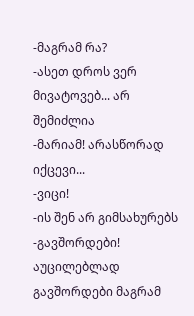-მაგრამ რა?
-ასეთ დროს ვერ მივატოვებ... არ შემიძლია
-მარიამ! არასწორად იქცევი...
-ვიცი!
-ის შენ არ გიმსახურებს
-გავშორდები! აუცილებლად გავშორდები მაგრამ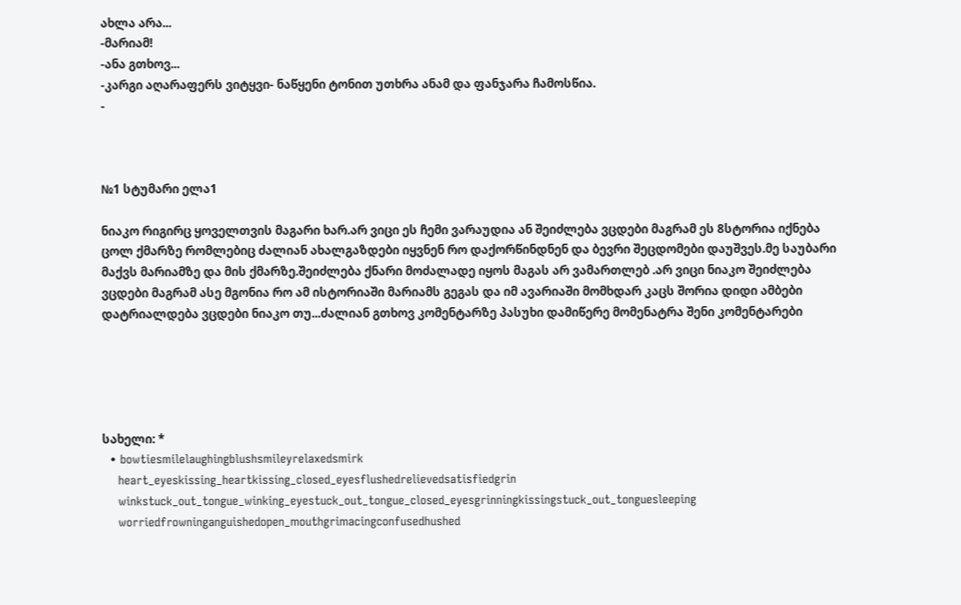ახლა არა...
-მარიამ!
-ანა გთხოვ...
-კარგი აღარაფერს ვიტყვი- ნაწყენი ტონით უთხრა ანამ და ფანჯარა ჩამოსწია.
-



№1 სტუმარი ელა1

ნიაკო რიგირც ყოველთვის მაგარი ხარ.არ ვიცი ეს ჩემი ვარაუდია ან შეიძლება ვცდები მაგრამ ეს 8სტორია იქნება ცოლ ქმარზე რომლებიც ძალიან ახალგაზდები იყვნენ რო დაქორწინდნენ და ბევრი შეცდომები დაუშვეს.მე საუბარი მაქვს მარიამზე და მის ქმარზე.შეიძლება ქნარი მოძალადე იყოს მაგას არ ვამართლებ .არ ვიცი ნიაკო შეიძლება ვცდები მაგრამ ასე მგონია რო ამ ისტორიაში მარიამს გეგას და იმ ავარიაში მომხდარ კაცს შორია დიდი ამბები დატრიალდება ვცდები ნიაკო თუ...ძალიან გთხოვ კომენტარზე პასუხი დამიწერე მომენატრა შენი კომენტარები





სახელი: *
  • bowtiesmilelaughingblushsmileyrelaxedsmirk
    heart_eyeskissing_heartkissing_closed_eyesflushedrelievedsatisfiedgrin
    winkstuck_out_tongue_winking_eyestuck_out_tongue_closed_eyesgrinningkissingstuck_out_tonguesleeping
    worriedfrowninganguishedopen_mouthgrimacingconfusedhushed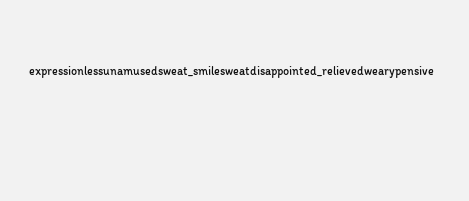expressionlessunamusedsweat_smilesweatdisappointed_relievedwearypensive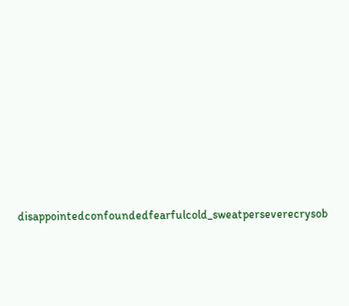disappointedconfoundedfearfulcold_sweatperseverecrysob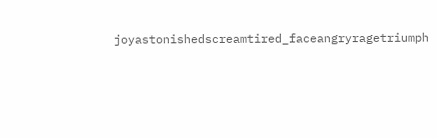joyastonishedscreamtired_faceangryragetriumph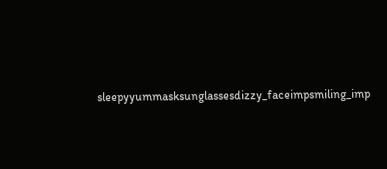sleepyyummasksunglassesdizzy_faceimpsmiling_imp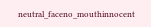neutral_faceno_mouthinnocent